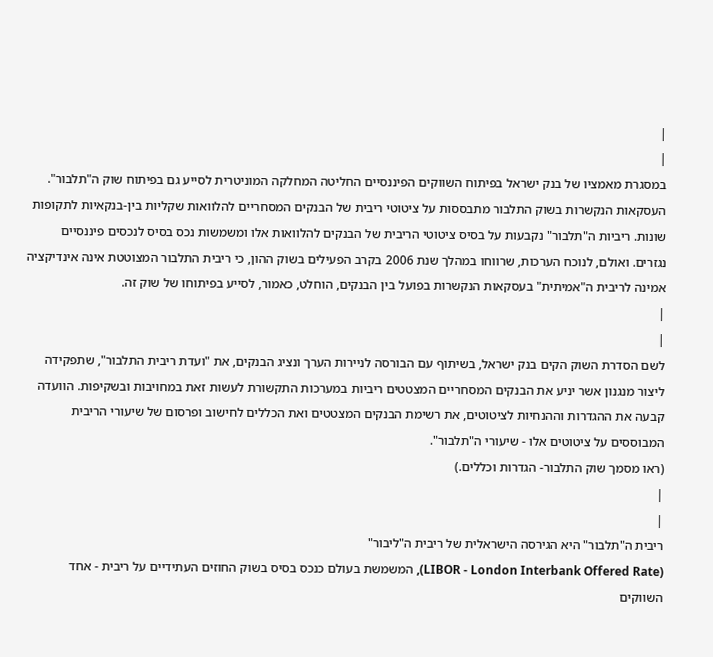|
|
במסגרת מאמציו של בנק ישראל בפיתוח השווקים הפיננסיים החליטה המחלקה המוניטרית לסייע גם בפיתוח שוק ה"תלבור". העסקאות הנקשרות בשוק התלבור מתבססות על ציטוטי ריבית של הבנקים המסחריים להלוואות שקליות בין-בנקאיות לתקופות שונות. ריביות ה"תלבור" נקבעות על בסיס ציטוטי הריבית של הבנקים להלוואות אלו ומשמשות נכס בסיס לנכסים פיננסיים נגזרים. ואולם, לנוכח הערכות, שרווחו במהלך שנת 2006 בקרב הפעילים בשוק ההון, כי ריבית התלבור המצוטטת אינה אינדיקציה אמינה לריבית ה"אמיתית" בעסקאות הנקשרות בפועל בין הבנקים, הוחלט, כאמור, לסייע בפיתוחו של שוק זה.
|
|
לשם הסדרת השוק הקים בנק ישראל, בשיתוף עם הבורסה לניירות הערך ונציג הבנקים, את "ועדת ריבית התלבור", שתפקידה ליצור מנגנון אשר יניע את הבנקים המסחריים המצטטים ריביות במערכות התקשורת לעשות זאת במחויבות ובשקיפות. הוועדה קבעה את ההגדרות וההנחיות לציטוטים, את רשימת הבנקים המצטטים ואת הכללים לחישוב ופרסום של שיעורי הריבית המבוססים על ציטוטים אלו - שיעורי ה"תלבור".
(ראו מסמך שוק התלבור- הגדרות וכללים.)
|
|
ריבית ה"תלבור" היא הגירסה הישראלית של ריבית ה"ליבור"
(LIBOR - London Interbank Offered Rate), המשמשת בעולם כנכס בסיס בשוק החוזים העתידיים על ריבית - אחד השווקים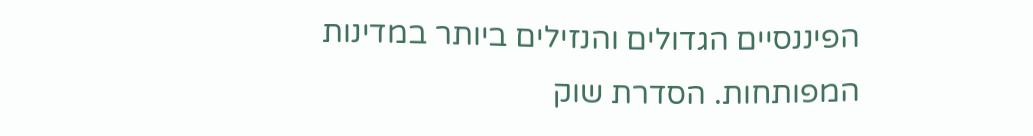הפיננסיים הגדולים והנזילים ביותר במדינות המפותחות. הסדרת שוק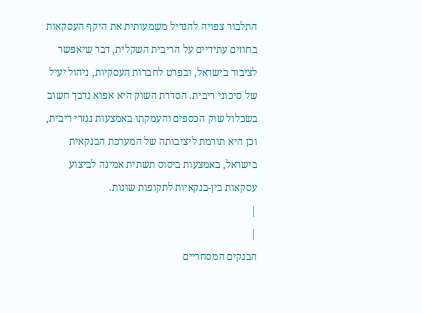התלבור צפויה להגדיל משמעותית את היקף העסקאות בחוזים עתידיים על הריבית השקלית, דבר שיאפשר לציבור בישראל, ובפרט לחברות העסקיות, ניהול יעיל של סיכוני ריבית. הסדרת השוק היא אפוא נדבך חשוב בשכלול שוק הכספים והעמקתו באמצעות נגזרי ריבית, וכן היא תורמת ליציבותה של המערכת הבנקאית בישראל, באמצעות ביסוס תשתית אמינה לביצוע עסקאות בין-בנקאיות לתקופות שונות.
|
|
הבנקים המסחריים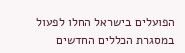הפועלים בישראל החלו לפעול במסגרת הכללים החדשים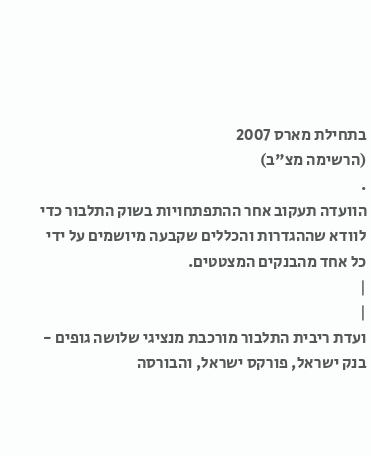בתחילת מארס 2007
(הרשימה מצ"ב)
.
הוועדה תעקוב אחר ההתפתחויות בשוק התלבור כדי לוודא שההגדרות והכללים שקבעה מיושמים על ידי כל אחד מהבנקים המצטטים.
|
|
ועדת ריבית התלבור מורכבת מנציגי שלושה גופים - בנק ישראל, פורקס ישראל, והבורסה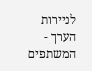לניירות הערך - המשתפים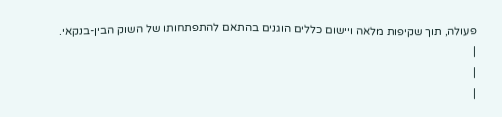פעולה, תוך שקיפות מלאה ויישום כללים הוגנים בהתאם להתפתחותו של השוק הבין-בנקאי.
|
|
|